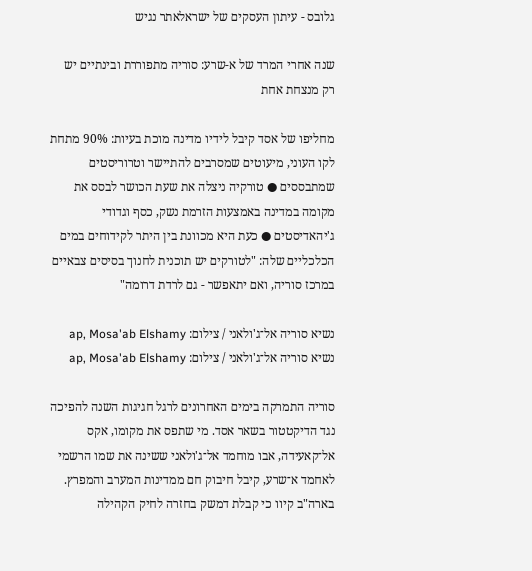גלובס - עיתון העסקים של ישראלאתר נגיש

שנה אחרי המרד של א-שרע: סוריה מתפוררת ובינתיים יש רק מנצחת אחת

מחליפו של אסד קיבל לידיו מדינה מוכת בעיות: 90% מתחת לקו העוני, מיעוטים שמסרבים להתיישר וטרוריסטים שמתבססים ● טורקיה ניצלה את שעת הכושר לבסס את מקומה במדינה באמצעות הזרמת נשק, כסף וגדודי ג'יהאדיסטים ● כעת היא מכוונת בין היתר לקידוחים במים הכלכליים שלה: "לטורקים יש תוכנית לחנוך בסיסים צבאיים במרכז סוריה, ואם יתאפשר - גם לרדת דרומה"

נשיא סוריה אל־ג'ולאני / צילום: ap, Mosa'ab Elshamy
נשיא סוריה אל־ג'ולאני / צילום: ap, Mosa'ab Elshamy

סוריה התמרקה בימים האחרונים לרגל חגיגות השנה להפיכה נגד הדיקטטור בשאר אסד. מי שתפס את מקומו, אקס אל־קאעידה, אבו מוחמד אל־ג'ולאני ששינה את שמו הרשמי לאחמד א־שרע, קיבל חיבוק חם ממדינות המערב והמפרץ. בארה"ב קיוו כי קבלת דמשק בחזרה לחיק הקהילה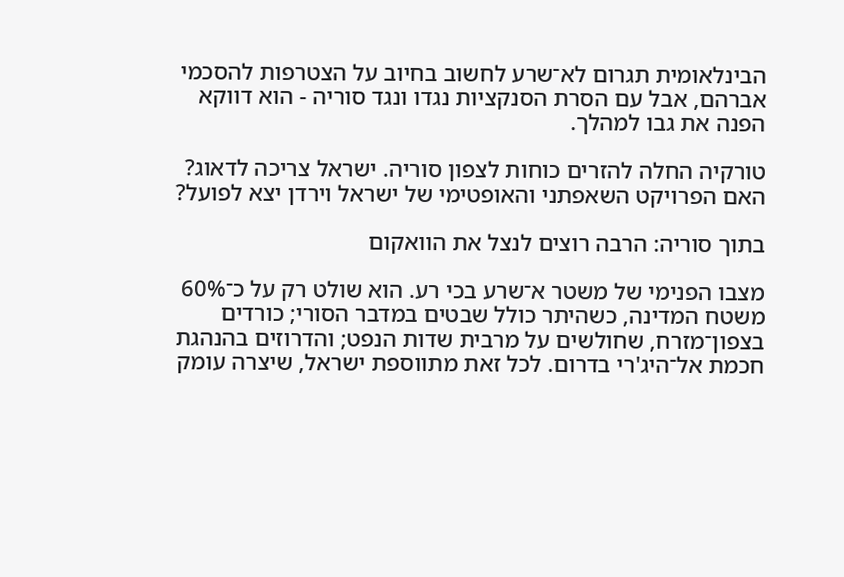הבינלאומית תגרום לא־שרע לחשוב בחיוב על הצטרפות להסכמי אברהם, אבל עם הסרת הסנקציות נגדו ונגד סוריה - הוא דווקא הפנה את גבו למהלך.

טורקיה החלה להזרים כוחות לצפון סוריה. ישראל צריכה לדאוג?
האם הפרויקט השאפתני והאופטימי של ישראל וירדן יצא לפועל?

בתוך סוריה: הרבה רוצים לנצל את הוואקום

מצבו הפנימי של משטר א־שרע בכי רע. הוא שולט רק על כ־60% משטח המדינה, כשהיתר כולל שבטים במדבר הסורי; כורדים בצפון־מזרח, שחולשים על מרבית שדות הנפט; והדרוזים בהנהגת חכמת אל־היג'רי בדרום. לכל זאת מתווספת ישראל, שיצרה עומק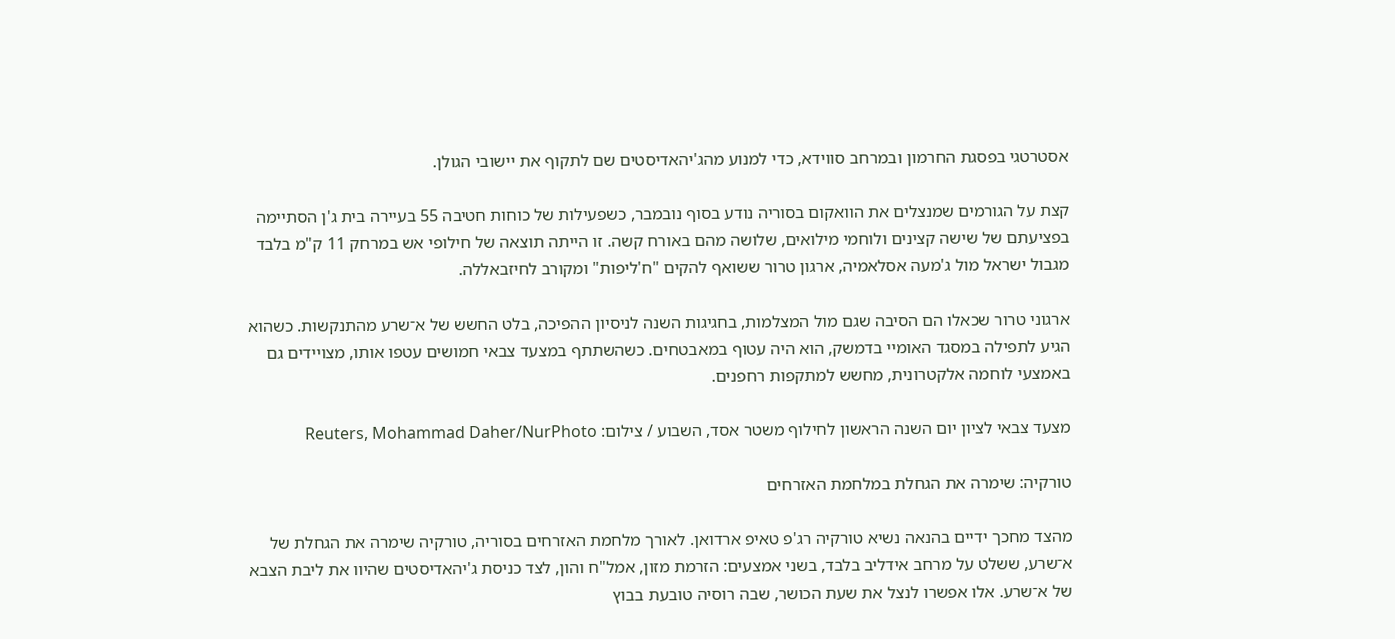אסטרטגי בפסגת החרמון ובמרחב סווידא, כדי למנוע מהג'יהאדיסטים שם לתקוף את יישובי הגולן.

קצת על הגורמים שמנצלים את הוואקום בסוריה נודע בסוף נובמבר, כשפעילות של כוחות חטיבה 55 בעיירה בית ג'ן הסתיימה בפציעתם של שישה קצינים ולוחמי מילואים, שלושה מהם באורח קשה. זו הייתה תוצאה של חילופי אש במרחק 11 ק"מ בלבד מגבול ישראל מול ג'מעה אסלאמיה, ארגון טרור ששואף להקים "ח'ליפות" ומקורב לחיזבאללה.

ארגוני טרור שכאלו הם הסיבה שגם מול המצלמות, בחגיגות השנה לניסיון ההפיכה, בלט החשש של א־שרע מהתנקשות. כשהוא הגיע לתפילה במסגד האומיי בדמשק, הוא היה עטוף במאבטחים. כשהשתתף במצעד צבאי חמושים עטפו אותו, מצויידים גם באמצעי לוחמה אלקטרונית, מחשש למתקפות רחפנים.

מצעד צבאי לציון יום השנה הראשון לחילוף משטר אסד, השבוע / צילום: Reuters, Mohammad Daher/NurPhoto

טורקיה: שימרה את הגחלת במלחמת האזרחים

מהצד מחכך ידיים בהנאה נשיא טורקיה רג'פ טאיפ ארדואן. לאורך מלחמת האזרחים בסוריה, טורקיה שימרה את הגחלת של א־שרע, ששלט על מרחב אידליב בלבד, בשני אמצעים: הזרמת מזון, אמל"ח והון, לצד כניסת ג'יהאדיסטים שהיוו את ליבת הצבא של א־שרע. אלו אפשרו לנצל את שעת הכושר, שבה רוסיה טובעת בבוץ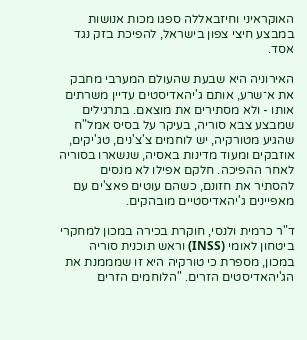האוקראיני וחיזבאללה ספגו מכות אנושות במבצע חיצי צפון בישראל, להפיכת בזק נגד אסד.

האירוניה היא שבעת שהעולם המערבי מחבק את א־שרע, אותם ג'יהאדיסטים עדיין משרתים אותו - ולא מסתירים את מוצאם. בתרגילים שמבצע צבא סוריה, בעיקר על בסיס אמל"ח שהגיע מטורקיה, יש לוחמים צ'צ'נים, טג'יקים, אוזבקים ומעוד מדינות באסיה, שנשארו בסוריה לאחר ההפיכה. חלקם אפילו לא מנסים להסתיר את חזונם, כשהם עוטים פאצ'ים עם מאפיינים ג'יהאדיסטיים מובהקים.

ד"ר כרמית ולנסי, חוקרת בכירה במכון למחקרי ביטחון לאומי (INSS) וראש תוכנית סוריה במכון, מספרת כי טורקיה היא זו שמממנת את הג'יהאדיסטים הזרים. "הלוחמים הזרים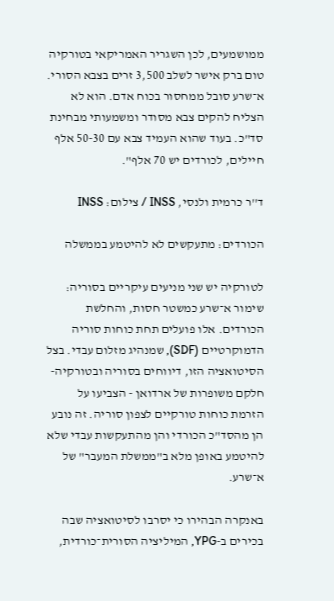ממושמעים, לכן השגריר האמריקאי בטורקיה טום ברק אישר לשלב 3,500 זרים בצבא הסורי. א־שרע סובל ממחסור בכוח אדם. הוא לא הצליח להקים צבא מסודר ומשמעותי מבחינת סד"כ. בעוד שהוא העמיד צבא עם 50-30 אלף חיילים, לכורדים יש 70 אלף".

ד''ר כרמית ולנסי, INSS / צילום: INSS

הכורדים: מתעקשים לא להיטמע בממשלה

לטורקיה יש שני מניעים עיקריים בסוריה: שימור א־שרע כמשטר חסות, והחלשת הכורדים. אלו פועלים תחת כוחות סוריה הדמוקרטיים (SDF), שמנהיג מזלום עבדי. בצל הסיטואציה הזו, דיווחים בסוריה ובטורקיה- חלקם משופרות של ארדואן - הצביעו על הזרמת כוחות טורקיים לצפון סוריה. זה נובע הן מהסד"כ הכורדי והן מהתעקשות עבדי שלא להיטמע באופן מלא ב"ממשלת המעבר" של א־שרע.

באנקרה הבהירו כי יסרבו לסיטואציה שבה בכירים ב-YPG, המיליציה הסורית־כורדית,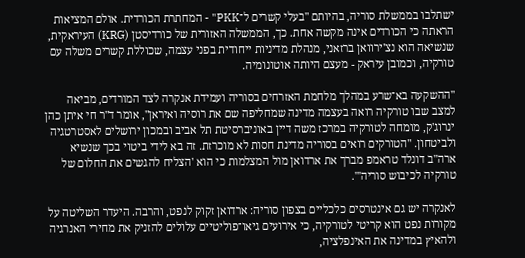ישתלבו בממשלת סוריה, בהיותם "בעלי קשרים ל־PKK" - המחתרת הכורדית. אולם המציאות הראתה כי הכורדים אינה מקשה אחת. כך, הממשלה האזורית של כורדיסטן (KRG) העיראקית, שנשיאה הוא נצ'ירוואן ברזאני, מנהלת מדיניות ייחודית בפני עצמה, שכוללת קשרים משלה עם טורקיה, וכמובן עיראק - מעצם היותה אוטונומיה.

"ההשקעה בא־שרע במהלך מלחמת האזרחים בסוריה ועמידת אנקרה לצד המורדים, מביאה למצב שבו טורקיה רואה בעצמה מדינה שמחליפה שם את רוסיה ואיראן", אומר ד"ר חי איתן כהן ינרוג'ק, מומחה לטורקיה במרכז משה דיין באוניברסיטת תל אביב ובמכון ירושלים לאסטרטגיה ולביטחון. "הטורקים רואים בסוריה מדינת חסות לא מוכרזת. זה בא לידי ביטוי בכך שנשיא ארה"ב דונלד טראמפ מברך את ארדואן מול המצלמות כי הוא 'הצליח להגשים את החלום של טורקיה לכיבוש סוריה'".

לאנקרה יש גם אינטרסים כלכליים בצפון סוריה: ארדואן זקוק לנפט, והרבה. היעדר השליטה על מקורות נפט הוא קריטי לטורקיה, כי אירועים גיאו־פוליטיים עלולים להזניק את מחירי האנרגיה ולהאיץ במדינה את האינפלציה,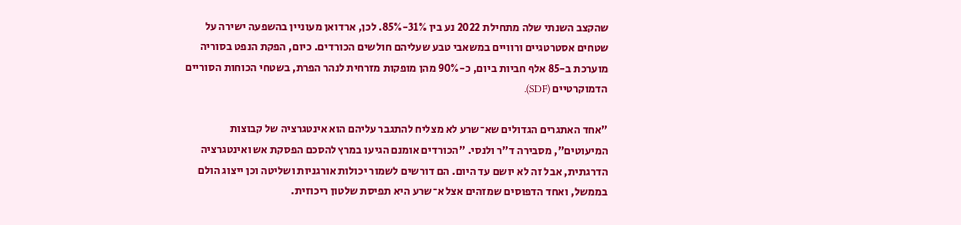שהקצב השנתי שלה מתחילת 2022 נע בין 31%-85%. לכן, ארדואן מעוניין בהשפעה ישירה על שטחים אסטרטגיים ורוויים במשאבי טבע שעליהם חולשים הכורדים. כיום, הפקת הנפט בסוריה מוערכת ב-85 אלף חביות ביום, כ-90% מהן מופקות מזרחית לנהר הפרת, בשטחי הכוחות הסוריים הדמוקרטיים (SDF).

"אחד האתגרים הגדולים שא־שרע לא מצליח להתגבר עליהם הוא אינטגרציה של קבוצות המיעוטים", מסבירה ד"ר ולנסי. "הכורדים אומנם הגיעו במרץ להסכם הפסקת אש ואינטגרציה הדרגתית, אבל זה לא יושם עד היום. הם דורשים לשמור יכולות אורגניות ושליטה וכן ייצוג הולם בממשל, ואחד הדפוסים שמזהים אצל א־שרע היא תפיסת שלטון ריכוזית.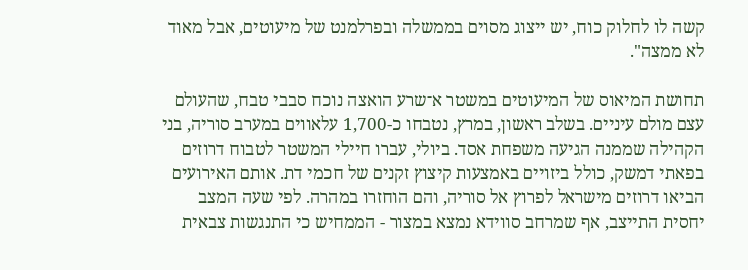קשה לו לחלוק כוח, יש ייצוג מסוים בממשלה ובפרלמנט של מיעוטים, אבל מאוד לא ממצה".

תחושת המיאוס של המיעוטים במשטר א־שרע הואצה נוכח סבבי טבח, שהעולם עצם מולם עיניים. בשלב ראשון, במרץ, נטבחו כ-1,700 עלאווים במערב סוריה, בני הקהילה שממנה הגיעה משפחת אסד. ביולי, עברו חיילי המשטר לטבוח דרוזים בפאתי דמשק, כולל ביזויים באמצעות קיצוץ זקנים של חכמי דת. אותם האירועים הביאו דרוזים מישראל לפרוץ אל סוריה, והם הוחזרו במהרה. לפי שעה המצב יחסית התייצב, אף שמרחב סווידא נמצא במצור - הממחיש כי התנגשות צבאית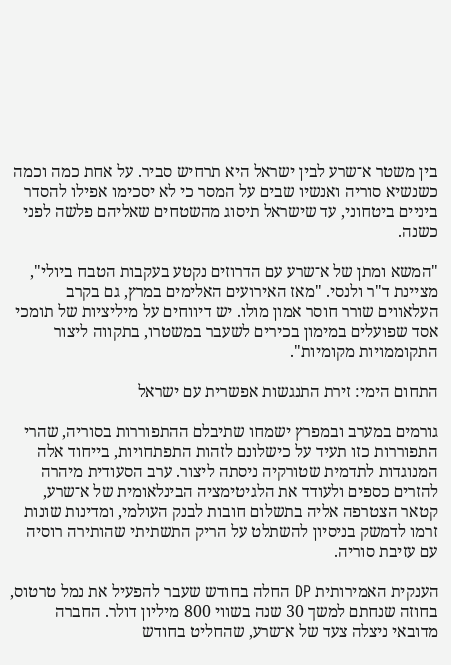בין משטר א־שרע לבין ישראל היא תרחיש סביר. על אחת כמה וכמה כשנשיא סוריה ואנשיו שבים על המסר כי לא יסכימו אפילו להסדר ביניים ביטחוני, עד שישראל תיסוג מהשטחים שאליהם פלשה לפני כשנה.

"המשא ומתן של א־שרע עם הדרוזים נקטע בעקבות הטבח ביולי", מציינת ד"ר ולנסי. "מאז האירועים האלימים במרץ, גם בקרב העלאווים שורר חוסר אמון מולו. יש דיווחים על מיליציות של תומכי אסד שפועלים במימון בכירים לשעבר במשטרו, בתקווה ליצור התקוממויות מקומיות".

התחום הימי: זירת התנגשות אפשרית עם ישראל

גורמים במערב ובמפרץ ישמחו שתיבלם ההתפוררות בסוריה, שהרי התפוררות כזו תעיד על כישלונם לזהות התפתחויות, בייחוד אלה המנוגדות לתדמית שטורקיה ניסתה ליצור. ערב הסעודית מיהרה להזרים כספים ולעודד את הלגיטימציה הבינלאומית של א־שרע, קטאר הצטרפה אליה בתשלום חובות לבנק העולמי, ומדינות שונות זרמו לדמשק בניסיון להשתלט על הריק התשתיתי שהותירה רוסיה עם עזיבת סוריה.

הענקית האמירותית DP החלה בחודש שעבר להפעיל את נמל טרטוס, בחוזה שנחתם למשך 30 שנה בשווי 800 מיליון דולר. החברה מדובאי ניצלה צעד של א־שרע, שהחליט בחודש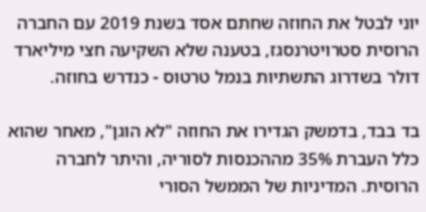יוני לבטל את החוזה שחתם אסד בשנת 2019 עם החברה הרוסית סטרויטרנסגז, בטענה שלא השקיעה חצי מיליארד דולר בשדרוג התשתיות בנמל טרטוס - כנדרש בחוזה.

בד בבד, בדמשק הגדירו את החוזה "לא הוגן", מאחר שהוא כלל העברת 35% מההכנסות לסוריה, והיתר לחברה הרוסית. המדיניות של הממשל הסורי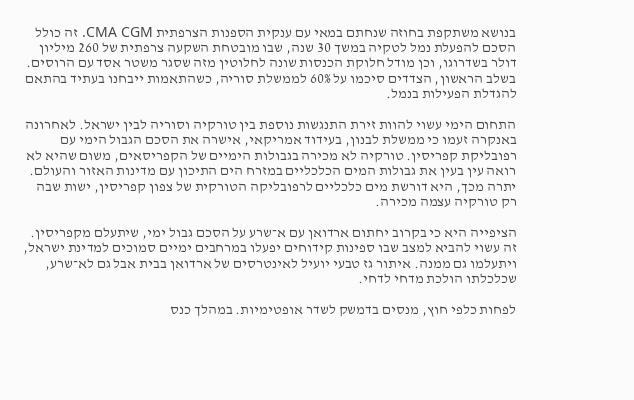בנושא משתקפת בחוזה שנחתם במאי עם ענקית הספנות הצרפתית CMA CGM. זה כולל הסכם להפעלת נמל לטקיה במשך 30 שנה, שבו מובטחת השקעה צרפתית של 260 מיליון דולר בשדרוגו, וכן מודל חלוקת הכנסות שונה לחלוטין מזה שסגר משטר אסד עם הרוסים. בשלב הראשון, הצדדים סיכמו על 60% לממשלת סוריה, כשהתאמות ייבחנו בעתיד בהתאם להגדלת הפעילות בנמל.

התחום הימי עשוי להוות זירת התנגשות נוספת בין טורקיה וסוריה לבין ישראל. לאחרונה באנקרה זעמו כי ממשלת לבנון, בעידוד אמריקאי, אישרה את הסכם הגבול הימי עם רפובליקת קפריסין. טורקיה לא מכירה בגבולות הימיים של הקפריסאים, משום שהיא לא רואה עין בעין את גבולות המים הכלכליים במזרח הים התיכון עם מדינות האזור והעולם. יתרה מכך, היא דורשת מים כלכליים לרפובליקה הטורקית של צפון קפריסין, ישות שבה רק טורקיה עצמה מכירה.

הציפייה היא כי בקרוב יחתום ארדואן עם א־שרע על הסכם גבול ימי, שיתעלם מקפריסין. זה עשוי להביא למצב שבו ספינות קידוחים יפעלו במרחבים ימיים סמוכים למדינת ישראל, ויתעלמו גם ממנה. איתור גז טבעי יועיל לאינטרסים של ארדואן בבית אבל גם לא־שרע, שכלכלתו הולכת מדחי לדחי.

לפחות כלפי חוץ, מנסים בדמשק לשדר אופטימיות. במהלך כנס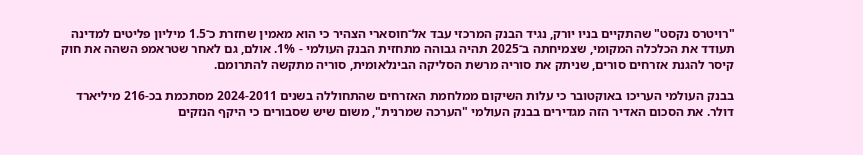"רויטרס נקסט" שהתקיים בניו יורק, נגיד הבנק המרכזי עבד אל־חוסארי הצהיר כי הוא מאמין שחזרת כ־1.5 מיליון פליטים למדינה תעודד את הכלכלה המקומי, שצמיחתה ב־2025 תהיה גבוהה מתחזית הבנק העולמי - 1%. אולם, גם לאחר שטראמפ השהה את חוק קיסר להגנת אזרחים סורים, שניתק את סוריה מרשת הסליקה הבינלאומית, סוריה מתקשה להתרומם.

בבנק העולמי העריכו באוקטובר כי עלות השיקום ממלחמת האזרחים שהתחוללה בשנים 2024-2011 מסתכמת בכ-216 מיליארד דולר. את הסכום האדיר הזה מגדירים בבנק העולמי "הערכה שמרנית", משום שיש שסבורים כי היקף הנזקים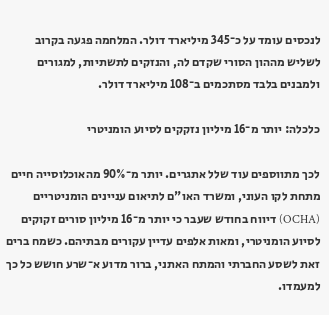לנכסים עומד על כ־345 מיליארד דולר. המלחמה פגעה בקרוב לשליש מההון הסורי שקדם לה, והנזקים לתשתיות, למגורים ולמבנים בלבד מסתכמים ב־108 מיליארד דולר.

כלכלה: יותר מ־16 מיליון נזקקים לסיוע הומניטרי

לכך מתווספים עוד שלל אתגרים. יותר מ־90% מהאוכלוסייה חיים מתחת לקו העוני, ומשרד האו"ם לתיאום עניינים הומניטריים (OCHA) דיווח בחודש שעבר כי יותר מ־16 מיליון סורים זקוקים לסיוע הומניטרי, ומאות אלפים עדיין עקורים מבתיהם. כשמח ברים זאת לשסע החברתי והמתח האתני, ברור מדוע א־שרע חושש כל כך למעמדו.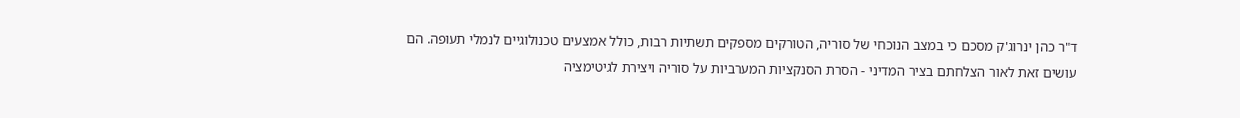ד"ר כהן ינרוג'ק מסכם כי במצב הנוכחי של סוריה, הטורקים מספקים תשתיות רבות, כולל אמצעים טכנולוגיים לנמלי תעופה. הם עושים זאת לאור הצלחתם בציר המדיני - הסרת הסנקציות המערביות על סוריה ויצירת לגיטימציה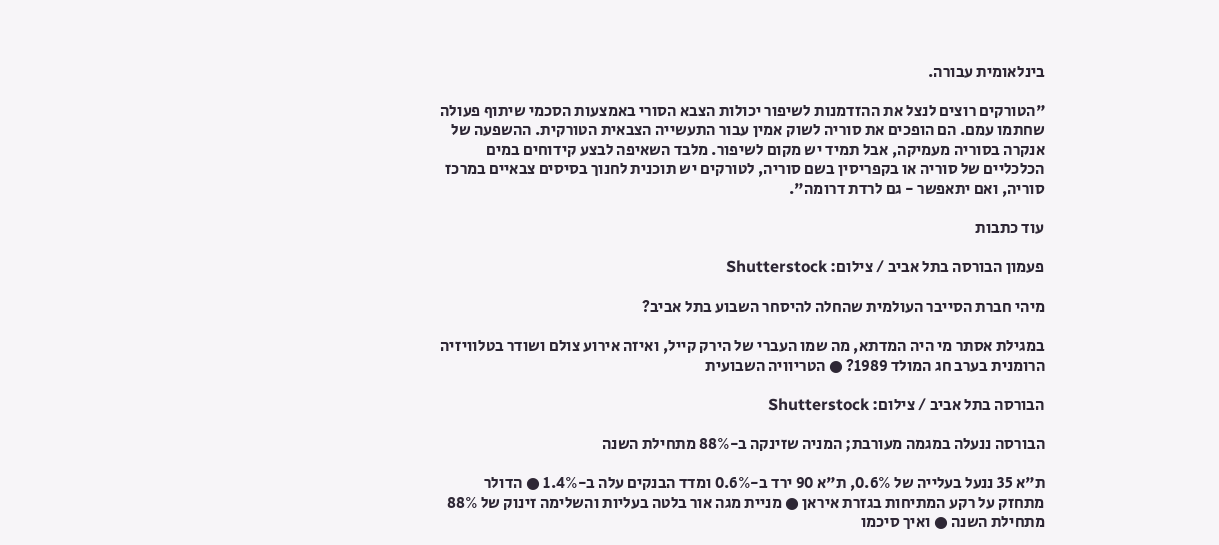בינלאומית עבורה.

"הטורקים רוצים לנצל את ההזדמנות לשיפור יכולות הצבא הסורי באמצעות הסכמי שיתוף פעולה שחתמו עמם. הם הופכים את סוריה לשוק אמין עבור התעשייה הצבאית הטורקית. ההשפעה של אנקרה בסוריה מעמיקה, אבל תמיד יש מקום לשיפור. מלבד השאיפה לבצע קידוחים במים הכלכליים של סוריה או בקפריסין בשם סוריה, לטורקים יש תוכנית לחנוך בסיסים צבאיים במרכז סוריה, ואם יתאפשר - גם לרדת דרומה".

עוד כתבות

פעמון הבורסה בתל אביב / צילום: Shutterstock

מיהי חברת הסייבר העולמית שהחלה להיסחר השבוע בתל אביב?

במגילת אסתר מי היה המדתא, מה שמו העברי של הירק קייל, ואיזה אירוע צולם ושודר בטלוויזיה הרומנית בערב חג המולד 1989? ● הטריוויה השבועית

הבורסה בתל אביב / צילום: Shutterstock

הבורסה ננעלה במגמה מעורבת; המניה שזינקה ב-88% מתחילת השנה

ת"א 35 ננעל בעלייה של 0.6%, ת"א 90 ירד ב-0.6% ומדד הבנקים עלה ב-1.4% ● הדולר מתחזק על רקע המתיחות בגזרת איראן ● מניית מגה אור בלטה בעליות והשלימה זינוק של 88% מתחילת השנה ● ואיך סיכמו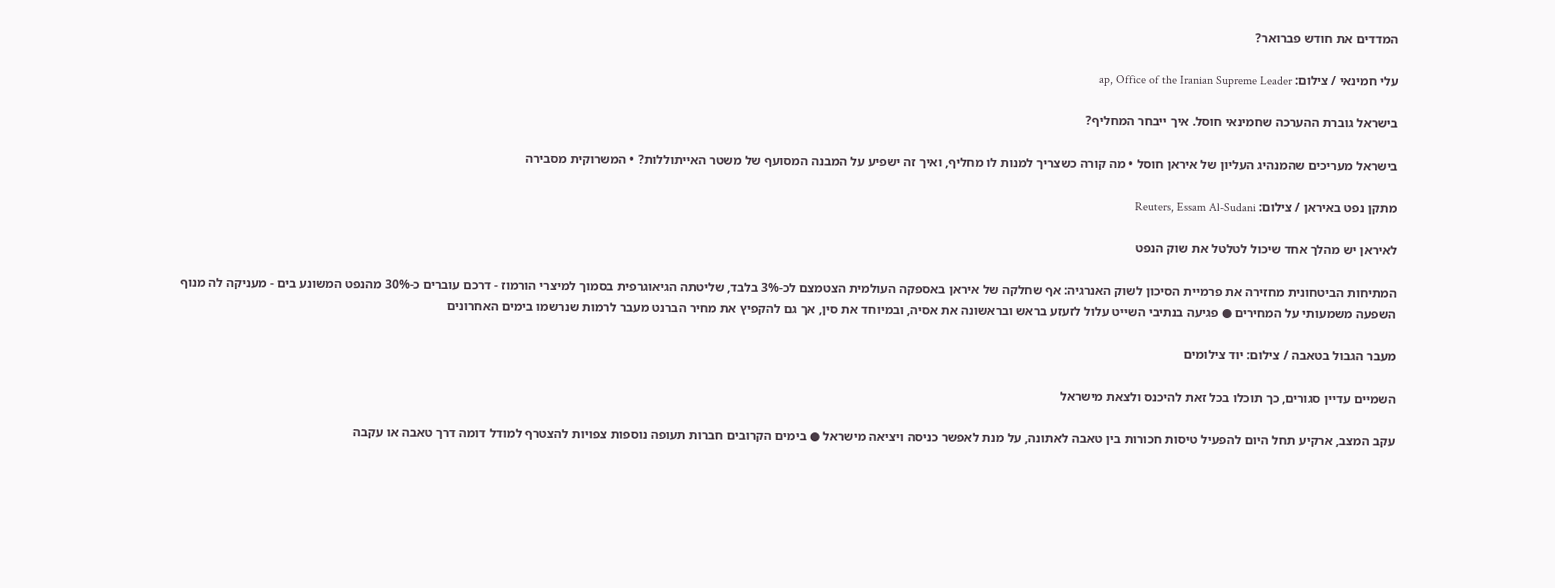המדדים את חודש פברואר?

עלי חמינאי / צילום: ap, Office of the Iranian Supreme Leader

בישראל גוברת ההערכה שחמינאי חוסל. איך ייבחר המחליף?

בישראל מעריכים שהמנהיג העליון של איראן חוסל • מה קורה כשצריך למנות לו מחליף, ואיך זה ישפיע על המבנה המסועף של משטר האייתוללות? • המשרוקית מסבירה

מתקן נפט באיראן / צילום: Reuters, Essam Al-Sudani

לאיראן יש מהלך אחד שיכול לטלטל את שוק הנפט

המתיחות הביטחונית מחזירה את פרמיית הסיכון לשוק האנרגיה: אף שחלקה של איראן באספקה העולמית הצטמצם לכ-3% בלבד, שליטתה הגיאוגרפית בסמוך למיצרי הורמוז - דרכם עוברים כ-30% מהנפט המשונע בים - מעניקה לה מנוף השפעה משמעותי על המחירים ● פגיעה בנתיבי השייט עלול לזעזע בראש ובראשונה את אסיה, ובמיוחד את סין, אך גם להקפיץ את מחיר הברנט מעבר לרמות שנרשמו בימים האחרונים

מעבר הגבול בטאבה / צילום: יוד צילומים

השמיים עדיין סגורים, כך תוכלו בכל זאת להיכנס ולצאת מישראל

עקב המצב, ארקיע תחל היום להפעיל טיסות חכורות בין טאבה לאתונה, על מנת לאפשר כניסה ויציאה מישראל ● בימים הקרובים חברות תעופה נוספות צפויות להצטרף למודל דומה דרך טאבה או עקבה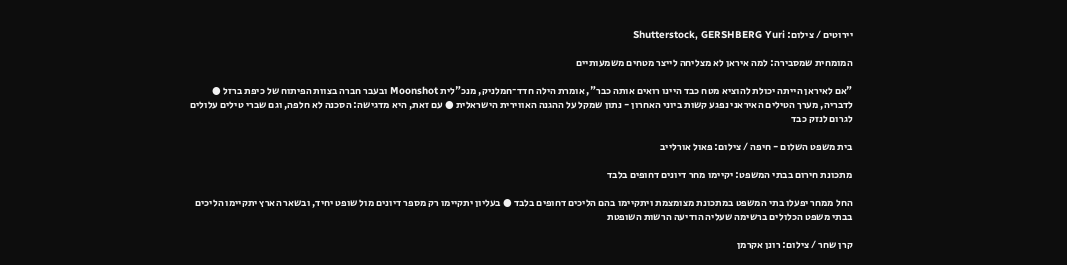יירוטים / צילום: Shutterstock, GERSHBERG Yuri

המומחית שמסבירה: למה איראן לא מצליחה לייצר מטחים משמעותיים

"אם לאיראן הייתה יכולת להוציא מטח כבד היינו רואים אותה כבר", אומרת הילה חדד־חמלניק, מנכ"לית Moonshot ובעבר חברה בצוות הפיתוח של כיפת ברזל ● לדבריה, מערך הטילים האיראני נפגע קשות ביוני האחרון - נתון שמקל על ההגנה האווירית הישראלית ● עם זאת, היא מדגישה: הסכנה לא חלפה, וגם שברי טילים עלולים לגרום לנזק כבד

בית משפט השלום - חיפה / צילום: פאול אורלייב

מתכונת חירום בבתי המשפט: יקיימו מחר דיונים דחופים בלבד

החל ממחר יפעלו בתי המשפט במתכונת מצומצמת ויתקיימו בהם הליכים דחופים בלבד ● בעליון יתקיימו רק מספר דיונים מול שופט יחיד, ובשאר הארץ יתקיימו הליכים בבתי משפט הכלולים ברשימה שעליה הודיעה הרשות השופטת

קרן שחר / צילום: רונן אקרמן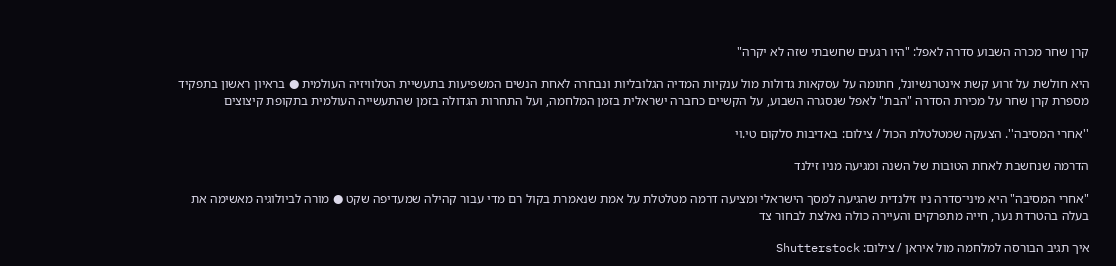קרן שחר מכרה השבוע סדרה לאפל: "היו רגעים שחשבתי שזה לא יקרה"

היא חולשת על זרוע קשת אינטרנשיונל, חתומה על עסקאות גדולות מול ענקיות המדיה הגלובליות ונבחרה לאחת הנשים המשפיעות בתעשיית הטלוויזיה העולמית ● בראיון ראשון בתפקיד מספרת קרן שחר על מכירת הסדרה "הבת" לאפל שנסגרה השבוע, על הקשיים כחברה ישראלית בזמן המלחמה, ועל התחרות הגדולה בזמן שהתעשייה העולמית בתקופת קיצוצים

''אחרי המסיבה''. הצעקה שמטלטלת הכול / צילום: באדיבות סלקום טי.וי

הדרמה שנחשבת לאחת הטובות של השנה ומגיעה מניו זילנד

"אחרי המסיבה" היא מיני־סדרה ניו זילנדית שהגיעה למסך הישראלי ומציעה דרמה מטלטלת על אמת שנאמרת בקול רם מדי עבור קהילה שמעדיפה שקט ● מורה לביולוגיה מאשימה את בעלה בהטרדת נער, חייה מתפרקים והעיירה כולה נאלצת לבחור צד

איך תגיב הבורסה למלחמה מול איראן / צילום: Shutterstock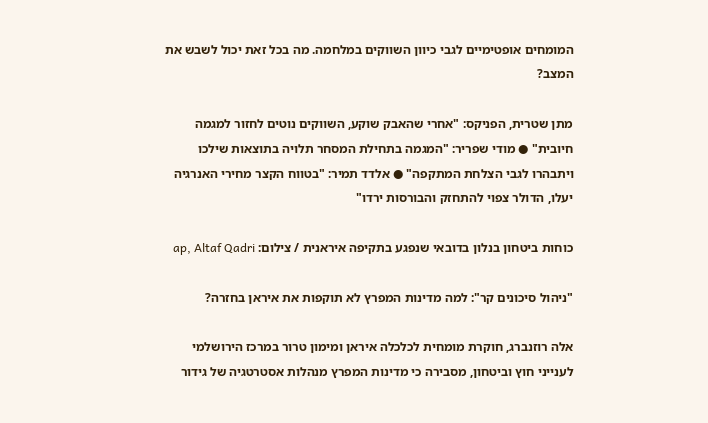המומחים אופטימיים לגבי כיוון השווקים במלחמה. מה בכל זאת יכול לשבש את המצב?

מתן שטרית, הפניקס: "אחרי שהאבק שוקע, השווקים נוטים לחזור למגמה חיובית" ● מודי שפריר: "המגמה בתחילת המסחר תלויה בתוצאות שילכו ויתבהרו לגבי הצלחת המתקפה" ● אלדד תמיר: "בטווח הקצר מחירי האנרגיה יעלו, הדולר צפוי להתחזק והבורסות ירדו"

כוחות ביטחון בנלון בדובאי שנפגע בתקיפה איראנית / צילום: ap, Altaf Qadri

"ניהול סיכונים קר": למה מדינות המפרץ לא תוקפות את איראן בחזרה?

אלה רוזנברג, חוקרת מומחית לכלכלה איראן ומימון טרור במרכז הירושלמי לענייני חוץ וביטחון, מסבירה כי מדינות המפרץ מנהלות אסטרטגיה של גידור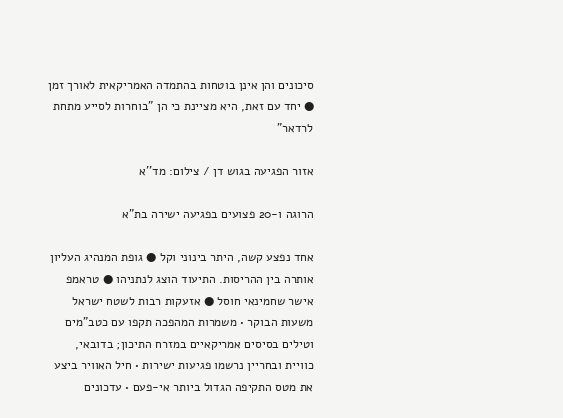סיכונים והן אינן בוטחות בהתמדה האמריקאית לאורך זמן ● יחד עם זאת, היא מציינת כי הן "בוחרות לסייע מתחת לרדאר"

אזור הפגיעה בגוש דן / צילום: מד''א

הרוגה ו-20 פצועים בפגיעה ישירה בת"א

אחד נפצע קשה, היתר בינוני וקל ● גופת המנהיג העליון אותרה בין ההריסות. התיעוד הוצג לנתניהו ● טראמפ אישר שחמינאי חוסל ● אזעקות רבות לשטח ישראל משעות הבוקר • משמרות המהפכה תקפו עם כטב"מים וטילים בסיסים אמריקאיים במזרח התיכון; בדובאי, כוויית ובחריין נרשמו פגיעות ישירות • חיל האוויר ביצע את מטס התקיפה הגדול ביותר אי-פעם • עדכונים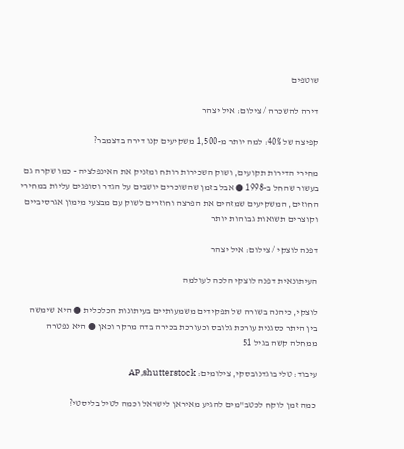שוטפים

דירה להשכרה / צילום: איל יצהר

קפיצה של 40%: למה יותר מ-1,500 משקיעים קנו דירה בדצמבר?

מחירי הדירות תקועים, ושוק השכירות רותח ומזניק את האינפלציה - כמו שקרה גם בעשור שהחל ב-1998 ● אבל בזמן שהשוכרים יושבים על הגדר וסופגים עליות במחירי החוזים, המשקיעים שמזהים את הפרצה וחוזרים לשוק עם מבצעי מימון אגרסיביים וקוצרים תשואות גבוהות יותר

דפנה לוצקי / צילום: איל יצהר

העיתונאית דפנה לוצקי הלכה לעולמה

לוצקי, כיהנה בשורה של תפקידים משמעותיים בעיתונות הכלכלית ● היא שימשה בין היתר כסגנית עורכת גלובס וכעורכת בכירה בדה מרקר וכאן ● היא נפטרה ממחלה קשה בגיל 51

עיבוד: טלי בוגדנובסקי, צילומים: AP,shutterstock

כמה זמן לוקח לכטב"מים להגיע מאיראן לישראל וכמה לטיל בליסטי?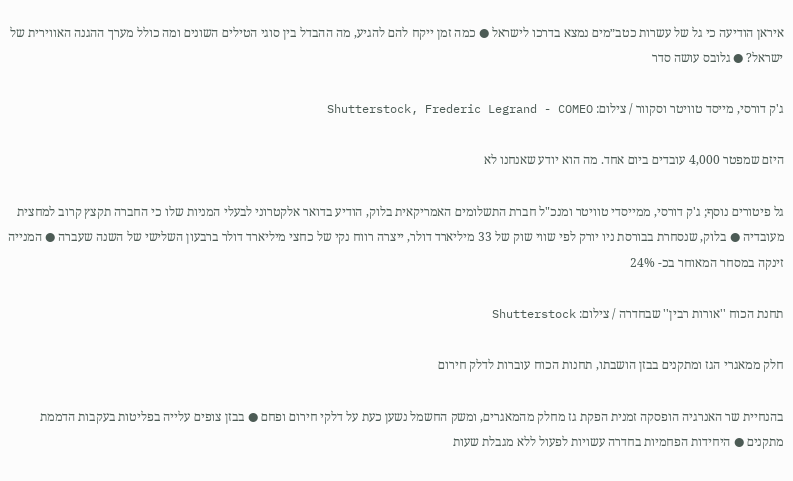איראן הודיעה כי גל של עשרות כטב״מים נמצא בדרכו לישראל ● כמה זמן ייקח להם להגיע, מה ההבדל בין סוגי הטילים השונים ומה כולל מערך ההגנה האווירית של ישראל? ● גלובס עושה סדר

ג'ק דורסי, מייסד טוויטר וסקוור / צילום: Shutterstock, Frederic Legrand - COMEO

היזם שמפטר 4,000 עובדים ביום אחד. מה הוא יודע שאנחנו לא

גל פיטורים נוסף; ג'ק דורסי, ממייסדי טוויטר ומנכ"ל חברת התשלומים האמריקאית בלוק, הודיע בדואר אלקטרוני לבעלי המניות שלו כי החברה תקצץ קרוב למחצית מעובדיה ● בלוק, שנסחרת בבורסת ניו יורק לפי שווי שוק של 33 מיליארד דולר, ייצרה רווח נקי של כחצי מיליארד דולר ברבעון השלישי של השנה שעברה ● המנייה זינקה במסחר המאוחר בכ- 24%

תחנת הכוח ''אורות רבין'' שבחדרה / צילום: Shutterstock

חלק ממאגרי הגז ומתקנים בבזן הושבתו, תחנות הכוח עוברות לדלק חירום

בהנחיית שר האנרגיה הופסקה זמנית הפקת גז מחלק מהמאגרים, ומשק החשמל נשען כעת על דלקי חירום ופחם ● בבזן צופים עלייה בפליטות בעקבות הדממת מתקנים ● היחידות הפחמיות בחדרה עשויות לפעול ללא מגבלת שעות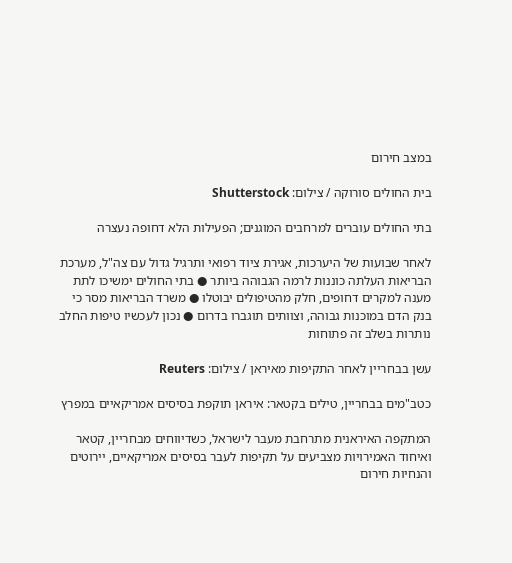במצב חירום

בית החולים סורוקה / צילום: Shutterstock

בתי החולים עוברים למרחבים המוגנים; הפעילות הלא דחופה נעצרה

לאחר שבועות של היערכות, אגירת ציוד רפואי ותרגיל גדול עם צה"ל, מערכת הבריאות העלתה כוננות לרמה הגבוהה ביותר ● בתי החולים ימשיכו לתת מענה למקרים דחופים, חלק מהטיפולים יבוטלו ● משרד הבריאות מסר כי בנק הדם במוכנות גבוהה, וצוותים תוגברו בדרום ● נכון לעכשיו טיפות החלב נותרות בשלב זה פתוחות

עשן בבחריין לאחר התקיפות מאיראן / צילום: Reuters

כטב"מים בבחריין, טילים בקטאר: איראן תוקפת בסיסים אמריקאיים במפרץ

המתקפה האיראנית מתרחבת מעבר לישראל, כשדיווחים מבחריין, קטאר ואיחוד האמירויות מצביעים על תקיפות לעבר בסיסים אמריקאיים, יירוטים והנחיות חירום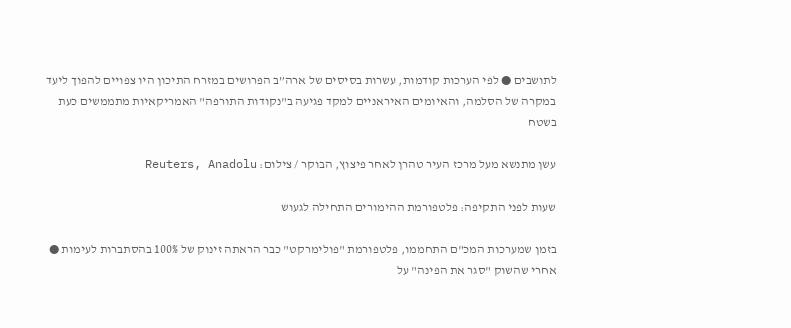לתושבים ● לפי הערכות קודמות, עשרות בסיסים של ארה”ב הפרושים במזרח התיכון היו צפויים להפוך ליעד במקרה של הסלמה, והאיומים האיראניים למקד פגיעה ב"נקודות התורפה" האמריקאיות מתממשים כעת בשטח

עשן מתנשא מעל מרכז העיר טהרן לאחר פיצוץ, הבוקר / צילום: Reuters, Anadolu

שעות לפני התקיפה: פלטפורמת ההימורים התחילה לגעוש

בזמן שמערכות המכ"ם התחממו, פלטפורמת "פולימרקט" כבר הראתה זינוק של 100% בהסתברות לעימות ● אחרי שהשוק "סגר את הפינה" על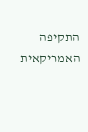התקיפה האמריקאית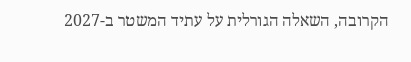הקרובה, השאלה הגורלית על עתיד המשטר ב-2027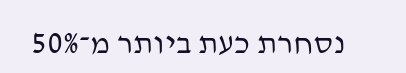נסחרת כעת ביותר מ־50%